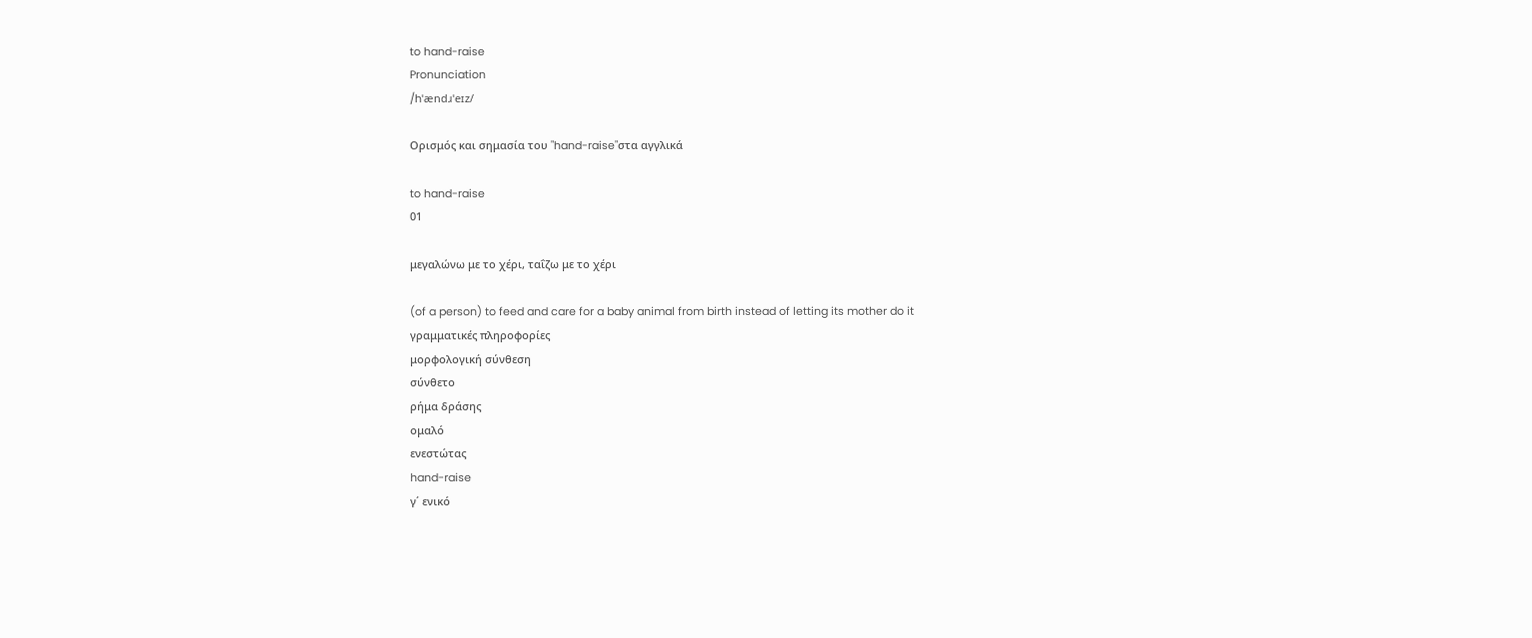to hand-raise
Pronunciation
/hˈændɹˈeɪz/

Ορισμός και σημασία του "hand-raise"στα αγγλικά

to hand-raise
01

μεγαλώνω με το χέρι, ταΐζω με το χέρι

(of a person) to feed and care for a baby animal from birth instead of letting its mother do it
γραμματικές πληροφορίες
μορφολογική σύνθεση
σύνθετο
ρήμα δράσης
ομαλό
ενεστώτας
hand-raise
γ΄ ενικό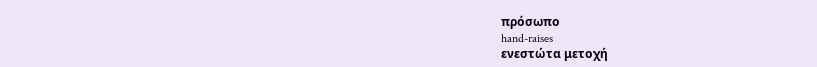πρόσωπο
hand-raises
ενεστώτα μετοχή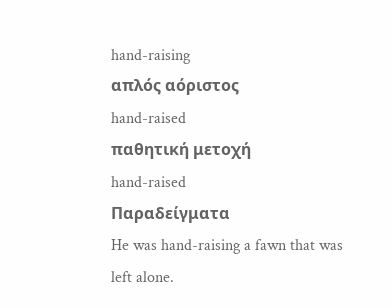hand-raising
απλός αόριστος
hand-raised
παθητική μετοχή
hand-raised
Παραδείγματα
He was hand-raising a fawn that was left alone.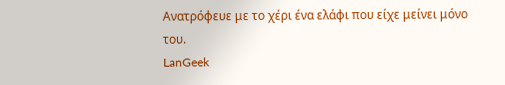Ανατρόφευε με το χέρι ένα ελάφι που είχε μείνει μόνο του.
LanGeek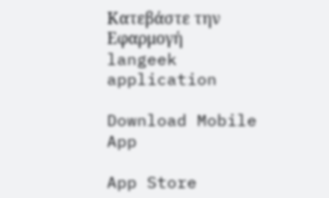Κατεβάστε την Εφαρμογή
langeek application

Download Mobile App

App Store